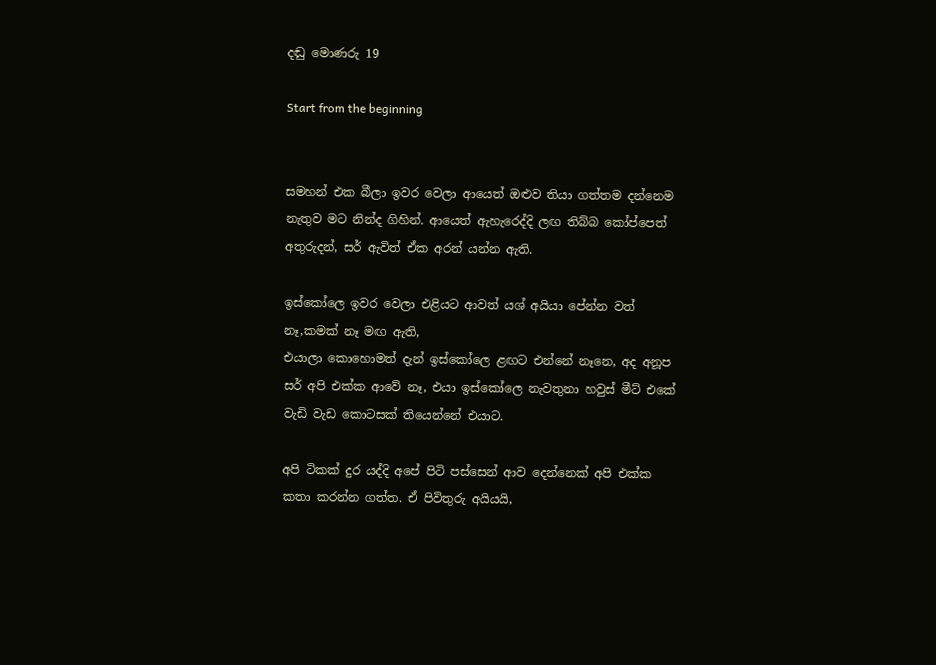දඬු මොණරු 19

Start from the beginning


සමහන් එක බීලා ඉවර වෙලා ආයෙත් ඔළුව තියා ගත්තම දන්නෙම නැතුව මට නින්ද ගිහින්. ආයෙත් ඇහැරෙද්දි ලඟ තිබ්බ කෝප්පෙත් අතුරුදන්, සර් ඇවිත් ඒක අරන් යන්න ඇති.

ඉස්කෝලෙ ඉවර වෙලා එළියට ආවත් යශ් අයියා පේන්න වත් නෑ,කමක් නෑ මඟ ඇති,
එයාලා කොහොමත් දැන් ඉස්කෝලෙ ළඟට එන්නේ නෑනෙ, අද අනූප සර් අපි එක්ක ආවේ නෑ, එයා ඉස්කෝලෙ නැවතුනා හවුස් මීට් එකේ වැඩි වැඩ කොටසක් තියෙන්නේ එයාට.

අපි ටිකක් දුර යද්දි අපේ පිටි පස්සෙන් ආව දෙන්නෙක් අපි එක්ක කතා කරන්න ගත්ත. ඒ පිවිතුරු අයියයි,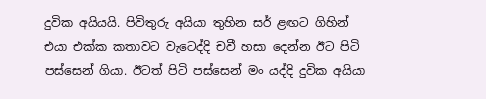දුවික අයියයි. පිවිතුරු අයියා තුහින සර් ළඟට ගිහින් එයා එක්ක කතාවට වැටෙද්දි චවී හසා දෙන්න ඊට පිටි පස්සෙන් ගියා. ඊටත් පිටි පස්සෙන් මං යද්දි දුවික අයියා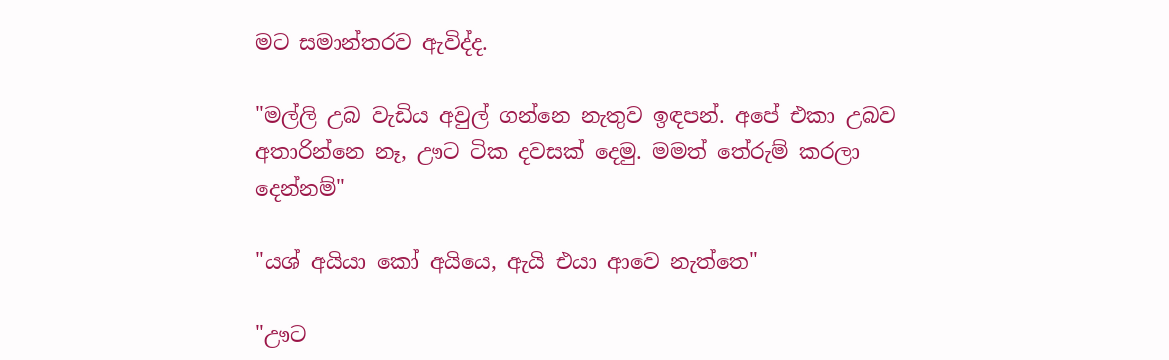මට සමාන්තරව ඇවිද්ද.

"මල්ලි උබ වැඩිය අවුල් ගන්නෙ නැතුව ඉඳපන්. අපේ එකා උබව අතාරින්නෙ නෑ, ඌට ටික දවසක් දෙමු. මමත් තේරුම් කරලා දෙන්නම්"

"යශ් අයියා කෝ අයියෙ, ඇයි එයා ආවෙ නැත්තෙ"

"ඌට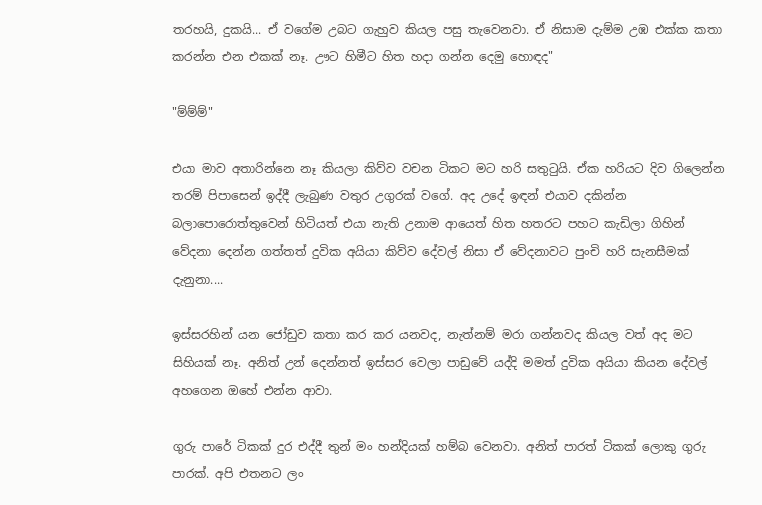තරහයි, දුකයි... ඒ වගේම උබට ගැහුව කියල පසු තැවෙනවා. ඒ නිසාම දැම්ම උඹ එක්ක කතා කරන්න එන එකක් නෑ. ඌට හිමීට හිත හදා ගන්න දෙමු හොඳද"

"ම්ම්ම්"

එයා මාව අතාරින්නෙ නෑ කියලා කිව්ව වචන ටිකට මට හරි සතුටුයි. ඒක හරියට දිව ගිලෙන්න තරම් පිපාසෙන් ඉද්දී ලැබුණ වතුර උගුරක් වගේ. අද උදේ ඉඳන් එයාව දකින්න බලාපොරොත්තුවෙන් හිටියත් එයා නැති උනාම ආයෙත් හිත හතරට පහට කැඩිලා ගිහින් වේදනා දෙන්න ගත්තත් දුවික අයියා කිව්ව දේවල් නිසා ඒ වේදනාවට පුංචි හරි සැනසීමක් දැනුනා....

ඉස්සරහින් යන ජෝඩුව කතා කර කර යනවද, නැත්නම් මරා ගන්නවද කියල වත් අද මට සිහියක් නෑ. අනිත් උන් දෙන්නත් ඉස්සර වෙලා පාඩුවේ යද්දි මමත් දුවික අයියා කියන දේවල් අහගෙන ඔහේ එන්න ආවා.

ගුරු පාරේ ටිකක් දුර එද්දී තුන් මං හන්දියක් හම්බ වෙනවා. අනිත් පාරත් ටිකක් ලොකු ගුරු පාරක්. අපි එතනට ලං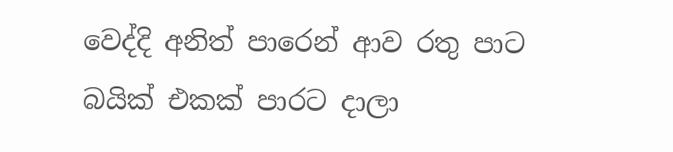වෙද්දි අනිත් පාරෙන් ආව රතු පාට බයික් එකක් පාරට දාලා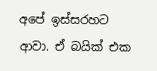අපේ ඉස්සරහට ආවා. ඒ බයික් එක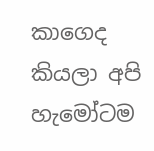කාගෙද කියලා අපි හැමෝටම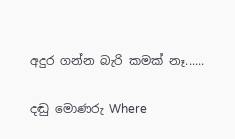අදුර ගන්න බැරි කමක් නෑ......

දඬු මොණරු Where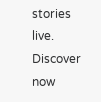stories live. Discover now